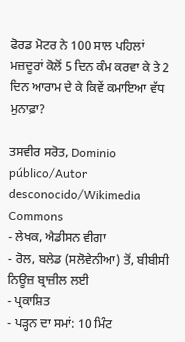ਫੋਰਡ ਮੋਟਰ ਨੇ 100 ਸਾਲ ਪਹਿਲਾਂ ਮਜ਼ਦੂਰਾਂ ਕੋਲੋਂ 5 ਦਿਨ ਕੰਮ ਕਰਵਾ ਕੇ ਤੇ 2 ਦਿਨ ਆਰਾਮ ਦੇ ਕੇ ਕਿਵੇਂ ਕਮਾਇਆ ਵੱਧ ਮੁਨਾਫ਼ਾ?

ਤਸਵੀਰ ਸਰੋਤ, Dominio público/Autor desconocido/Wikimedia Commons
- ਲੇਖਕ, ਐਡੀਸਨ ਵੀਗਾ
- ਰੋਲ, ਬਲੇਡ (ਸਲੋਵੇਨੀਆ) ਤੋਂ, ਬੀਬੀਸੀ ਨਿਊਜ਼ ਬ੍ਰਾਜ਼ੀਲ ਲਈ
- ਪ੍ਰਕਾਸ਼ਿਤ
- ਪੜ੍ਹਨ ਦਾ ਸਮਾਂ: 10 ਮਿੰਟ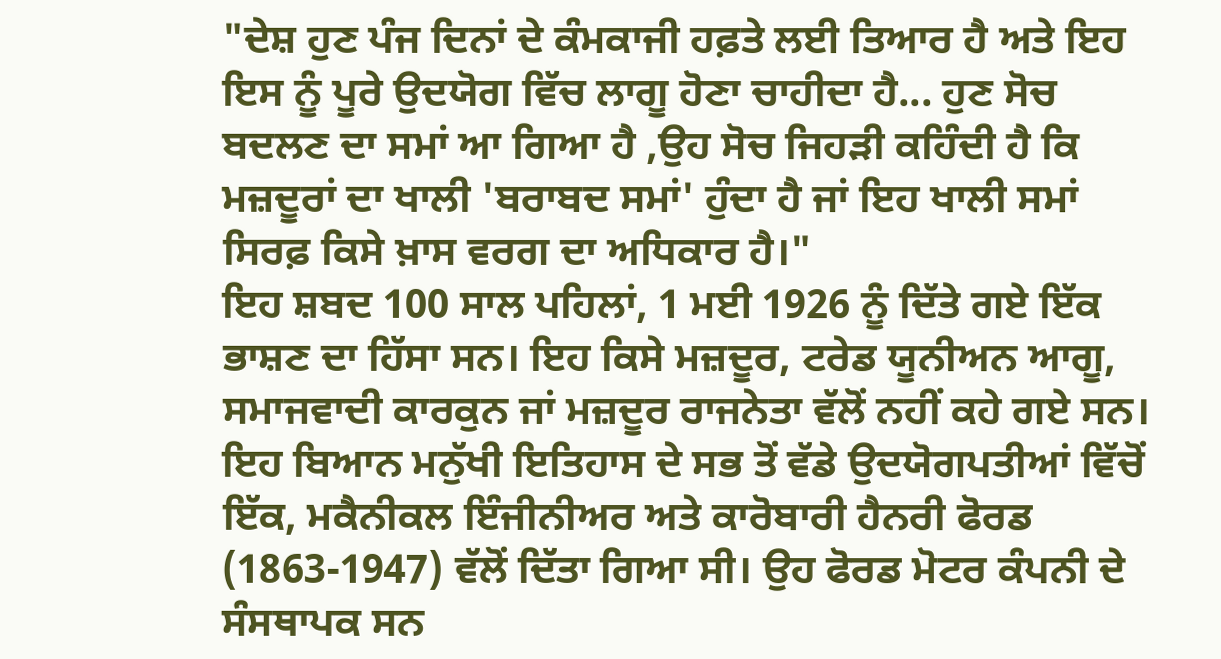"ਦੇਸ਼ ਹੁਣ ਪੰਜ ਦਿਨਾਂ ਦੇ ਕੰਮਕਾਜੀ ਹਫ਼ਤੇ ਲਈ ਤਿਆਰ ਹੈ ਅਤੇ ਇਹ ਇਸ ਨੂੰ ਪੂਰੇ ਉਦਯੋਗ ਵਿੱਚ ਲਾਗੂ ਹੋਣਾ ਚਾਹੀਦਾ ਹੈ... ਹੁਣ ਸੋਚ ਬਦਲਣ ਦਾ ਸਮਾਂ ਆ ਗਿਆ ਹੈ ,ਉਹ ਸੋਚ ਜਿਹੜੀ ਕਹਿੰਦੀ ਹੈ ਕਿ ਮਜ਼ਦੂਰਾਂ ਦਾ ਖਾਲੀ 'ਬਰਾਬਦ ਸਮਾਂ' ਹੁੰਦਾ ਹੈ ਜਾਂ ਇਹ ਖਾਲੀ ਸਮਾਂ ਸਿਰਫ਼ ਕਿਸੇ ਖ਼ਾਸ ਵਰਗ ਦਾ ਅਧਿਕਾਰ ਹੈ।"
ਇਹ ਸ਼ਬਦ 100 ਸਾਲ ਪਹਿਲਾਂ, 1 ਮਈ 1926 ਨੂੰ ਦਿੱਤੇ ਗਏ ਇੱਕ ਭਾਸ਼ਣ ਦਾ ਹਿੱਸਾ ਸਨ। ਇਹ ਕਿਸੇ ਮਜ਼ਦੂਰ, ਟਰੇਡ ਯੂਨੀਅਨ ਆਗੂ, ਸਮਾਜਵਾਦੀ ਕਾਰਕੁਨ ਜਾਂ ਮਜ਼ਦੂਰ ਰਾਜਨੇਤਾ ਵੱਲੋਂ ਨਹੀਂ ਕਹੇ ਗਏ ਸਨ।
ਇਹ ਬਿਆਨ ਮਨੁੱਖੀ ਇਤਿਹਾਸ ਦੇ ਸਭ ਤੋਂ ਵੱਡੇ ਉਦਯੋਗਪਤੀਆਂ ਵਿੱਚੋਂ ਇੱਕ, ਮਕੈਨੀਕਲ ਇੰਜੀਨੀਅਰ ਅਤੇ ਕਾਰੋਬਾਰੀ ਹੈਨਰੀ ਫੋਰਡ (1863-1947) ਵੱਲੋਂ ਦਿੱਤਾ ਗਿਆ ਸੀ। ਉਹ ਫੋਰਡ ਮੋਟਰ ਕੰਪਨੀ ਦੇ ਸੰਸਥਾਪਕ ਸਨ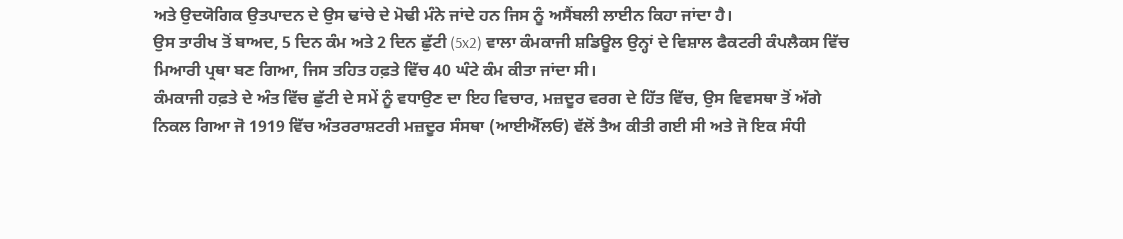ਅਤੇ ਉਦਯੋਗਿਕ ਉਤਪਾਦਨ ਦੇ ਉਸ ਢਾਂਚੇ ਦੇ ਮੋਢੀ ਮੰਨੇ ਜਾਂਦੇ ਹਨ ਜਿਸ ਨੂੰ ਅਸੈਂਬਲੀ ਲਾਈਨ ਕਿਹਾ ਜਾਂਦਾ ਹੈ।
ਉਸ ਤਾਰੀਖ ਤੋਂ ਬਾਅਦ, 5 ਦਿਨ ਕੰਮ ਅਤੇ 2 ਦਿਨ ਛੁੱਟੀ (5x2) ਵਾਲਾ ਕੰਮਕਾਜੀ ਸ਼ਡਿਊਲ ਉਨ੍ਹਾਂ ਦੇ ਵਿਸ਼ਾਲ ਫੈਕਟਰੀ ਕੰਪਲੈਕਸ ਵਿੱਚ ਮਿਆਰੀ ਪ੍ਰਥਾ ਬਣ ਗਿਆ, ਜਿਸ ਤਹਿਤ ਹਫ਼ਤੇ ਵਿੱਚ 40 ਘੰਟੇ ਕੰਮ ਕੀਤਾ ਜਾਂਦਾ ਸੀ।
ਕੰਮਕਾਜੀ ਹਫ਼ਤੇ ਦੇ ਅੰਤ ਵਿੱਚ ਛੁੱਟੀ ਦੇ ਸਮੇਂ ਨੂੰ ਵਧਾਉਣ ਦਾ ਇਹ ਵਿਚਾਰ, ਮਜ਼ਦੂਰ ਵਰਗ ਦੇ ਹਿੱਤ ਵਿੱਚ, ਉਸ ਵਿਵਸਥਾ ਤੋਂ ਅੱਗੇ ਨਿਕਲ ਗਿਆ ਜੋ 1919 ਵਿੱਚ ਅੰਤਰਰਾਸ਼ਟਰੀ ਮਜ਼ਦੂਰ ਸੰਸਥਾ (ਆਈਐੱਲਓ) ਵੱਲੋਂ ਤੈਅ ਕੀਤੀ ਗਈ ਸੀ ਅਤੇ ਜੋ ਇਕ ਸੰਧੀ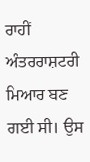ਰਾਹੀਂ ਅੰਤਰਰਾਸ਼ਟਰੀ ਮਿਆਰ ਬਣ ਗਈ ਸੀ। ਉਸ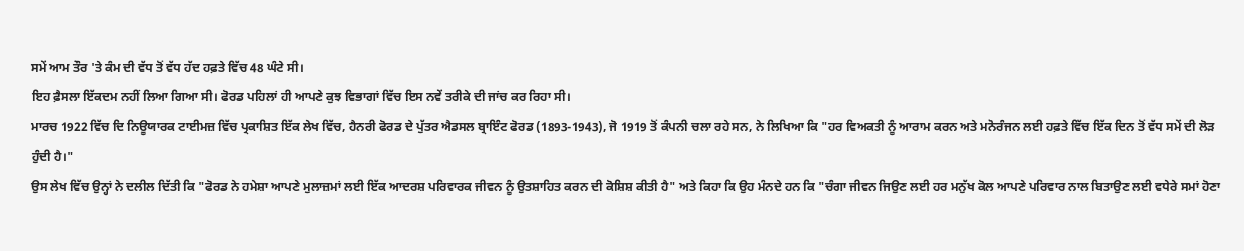ਸਮੇਂ ਆਮ ਤੌਰ 'ਤੇ ਕੰਮ ਦੀ ਵੱਧ ਤੋਂ ਵੱਧ ਹੱਦ ਹਫ਼ਤੇ ਵਿੱਚ 48 ਘੰਟੇ ਸੀ।
ਇਹ ਫ਼ੈਸਲਾ ਇੱਕਦਮ ਨਹੀਂ ਲਿਆ ਗਿਆ ਸੀ। ਫੋਰਡ ਪਹਿਲਾਂ ਹੀ ਆਪਣੇ ਕੁਝ ਵਿਭਾਗਾਂ ਵਿੱਚ ਇਸ ਨਵੇਂ ਤਰੀਕੇ ਦੀ ਜਾਂਚ ਕਰ ਰਿਹਾ ਸੀ।
ਮਾਰਚ 1922 ਵਿੱਚ ਦਿ ਨਿਊਯਾਰਕ ਟਾਈਮਜ਼ ਵਿੱਚ ਪ੍ਰਕਾਸ਼ਿਤ ਇੱਕ ਲੇਖ ਵਿੱਚ, ਹੈਨਰੀ ਫੋਰਡ ਦੇ ਪੁੱਤਰ ਐਡਸਲ ਬ੍ਰਾਇੰਟ ਫੋਰਡ (1893-1943), ਜੋ 1919 ਤੋਂ ਕੰਪਨੀ ਚਲਾ ਰਹੇ ਸਨ, ਨੇ ਲਿਖਿਆ ਕਿ "ਹਰ ਵਿਅਕਤੀ ਨੂੰ ਆਰਾਮ ਕਰਨ ਅਤੇ ਮਨੋਰੰਜਨ ਲਈ ਹਫ਼ਤੇ ਵਿੱਚ ਇੱਕ ਦਿਨ ਤੋਂ ਵੱਧ ਸਮੇਂ ਦੀ ਲੋੜ ਹੁੰਦੀ ਹੈ।"
ਉਸ ਲੇਖ ਵਿੱਚ ਉਨ੍ਹਾਂ ਨੇ ਦਲੀਲ ਦਿੱਤੀ ਕਿ "ਫੋਰਡ ਨੇ ਹਮੇਸ਼ਾ ਆਪਣੇ ਮੁਲਾਜ਼ਮਾਂ ਲਈ ਇੱਕ ਆਦਰਸ਼ ਪਰਿਵਾਰਕ ਜੀਵਨ ਨੂੰ ਉਤਸ਼ਾਹਿਤ ਕਰਨ ਦੀ ਕੋਸ਼ਿਸ਼ ਕੀਤੀ ਹੈ" ਅਤੇ ਕਿਹਾ ਕਿ ਉਹ ਮੰਨਦੇ ਹਨ ਕਿ "ਚੰਗਾ ਜੀਵਨ ਜਿਉਣ ਲਈ ਹਰ ਮਨੁੱਖ ਕੋਲ ਆਪਣੇ ਪਰਿਵਾਰ ਨਾਲ ਬਿਤਾਉਣ ਲਈ ਵਧੇਰੇ ਸਮਾਂ ਹੋਣਾ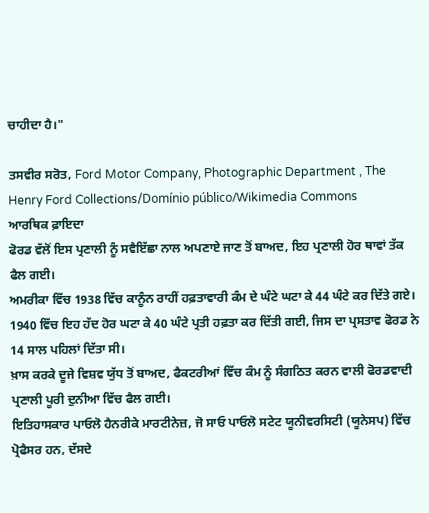ਚਾਹੀਦਾ ਹੈ।"

ਤਸਵੀਰ ਸਰੋਤ, Ford Motor Company, Photographic Department , The Henry Ford Collections/Domínio público/Wikimedia Commons
ਆਰਥਿਕ ਫ਼ਾਇਦਾ
ਫੋਰਡ ਵੱਲੋਂ ਇਸ ਪ੍ਰਣਾਲੀ ਨੂੰ ਸਵੈਇੱਛਾ ਨਾਲ ਅਪਣਾਏ ਜਾਣ ਤੋਂ ਬਾਅਦ, ਇਹ ਪ੍ਰਣਾਲੀ ਹੋਰ ਥਾਵਾਂ ਤੱਕ ਫੈਲ ਗਈ।
ਅਮਰੀਕਾ ਵਿੱਚ 1938 ਵਿੱਚ ਕਾਨੂੰਨ ਰਾਹੀਂ ਹਫ਼ਤਾਵਾਰੀ ਕੰਮ ਦੇ ਘੰਟੇ ਘਟਾ ਕੇ 44 ਘੰਟੇ ਕਰ ਦਿੱਤੇ ਗਏ। 1940 ਵਿੱਚ ਇਹ ਹੱਦ ਹੋਰ ਘਟਾ ਕੇ 40 ਘੰਟੇ ਪ੍ਰਤੀ ਹਫ਼ਤਾ ਕਰ ਦਿੱਤੀ ਗਈ, ਜਿਸ ਦਾ ਪ੍ਰਸਤਾਵ ਫੋਰਡ ਨੇ 14 ਸਾਲ ਪਹਿਲਾਂ ਦਿੱਤਾ ਸੀ।
ਖ਼ਾਸ ਕਰਕੇ ਦੂਜੇ ਵਿਸ਼ਵ ਯੁੱਧ ਤੋਂ ਬਾਅਦ, ਫੈਕਟਰੀਆਂ ਵਿੱਚ ਕੰਮ ਨੂੰ ਸੰਗਠਿਤ ਕਰਨ ਵਾਲੀ ਫੋਰਡਵਾਦੀ ਪ੍ਰਣਾਲੀ ਪੂਰੀ ਦੁਨੀਆ ਵਿੱਚ ਫੈਲ ਗਈ।
ਇਤਿਹਾਸਕਾਰ ਪਾਓਲੋ ਹੈਨਰੀਕੇ ਮਾਰਟੀਨੇਜ਼, ਜੋ ਸਾਓ ਪਾਓਲੋ ਸਟੇਟ ਯੂਨੀਵਰਸਿਟੀ (ਯੂਨੇਸਪ) ਵਿੱਚ ਪ੍ਰੋਫੈਸਰ ਹਨ, ਦੱਸਦੇ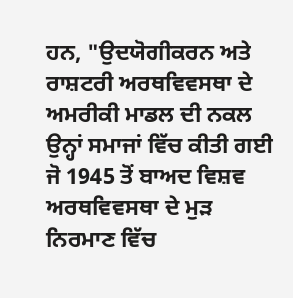ਹਨ, "ਉਦਯੋਗੀਕਰਨ ਅਤੇ ਰਾਸ਼ਟਰੀ ਅਰਥਵਿਵਸਥਾ ਦੇ ਅਮਰੀਕੀ ਮਾਡਲ ਦੀ ਨਕਲ ਉਨ੍ਹਾਂ ਸਮਾਜਾਂ ਵਿੱਚ ਕੀਤੀ ਗਈ ਜੋ 1945 ਤੋਂ ਬਾਅਦ ਵਿਸ਼ਵ ਅਰਥਵਿਵਸਥਾ ਦੇ ਮੁੜ ਨਿਰਮਾਣ ਵਿੱਚ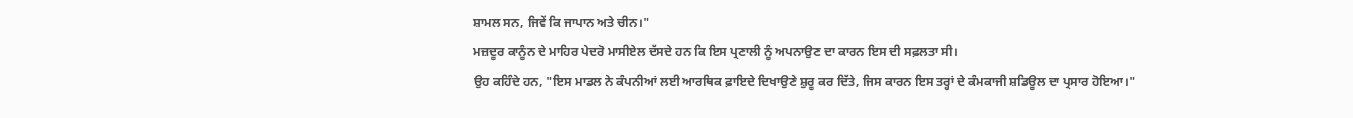ਸ਼ਾਮਲ ਸਨ, ਜਿਵੇਂ ਕਿ ਜਾਪਾਨ ਅਤੇ ਚੀਨ।"
ਮਜ਼ਦੂਰ ਕਾਨੂੰਨ ਦੇ ਮਾਹਿਰ ਪੇਦਰੋ ਮਾਸੀਏਲ ਦੱਸਦੇ ਹਨ ਕਿ ਇਸ ਪ੍ਰਣਾਲੀ ਨੂੰ ਅਪਨਾਉਣ ਦਾ ਕਾਰਨ ਇਸ ਦੀ ਸਫ਼ਲਤਾ ਸੀ।
ਉਹ ਕਹਿੰਦੇ ਹਨ, "ਇਸ ਮਾਡਲ ਨੇ ਕੰਪਨੀਆਂ ਲਈ ਆਰਥਿਕ ਫ਼ਾਇਦੇ ਦਿਖਾਉਣੇ ਸ਼ੁਰੂ ਕਰ ਦਿੱਤੇ, ਜਿਸ ਕਾਰਨ ਇਸ ਤਰ੍ਹਾਂ ਦੇ ਕੰਮਕਾਜੀ ਸ਼ਡਿਊਲ ਦਾ ਪ੍ਰਸਾਰ ਹੋਇਆ।"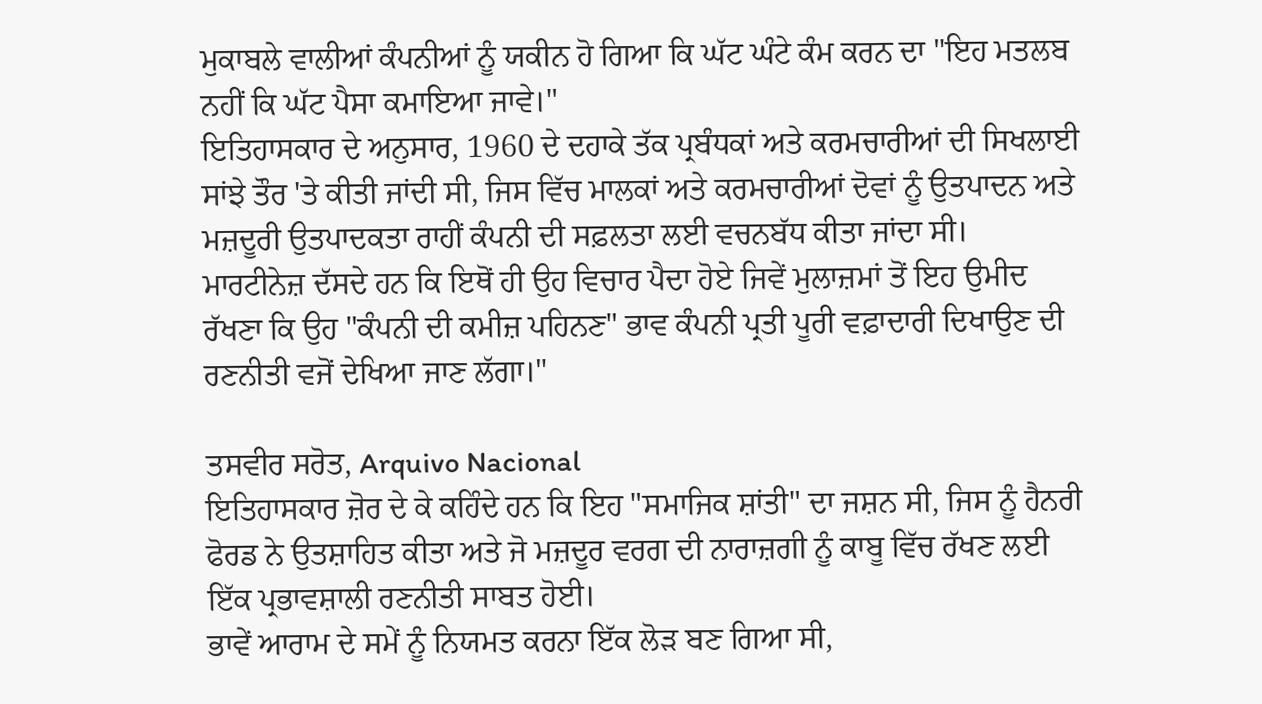ਮੁਕਾਬਲੇ ਵਾਲੀਆਂ ਕੰਪਨੀਆਂ ਨੂੰ ਯਕੀਨ ਹੋ ਗਿਆ ਕਿ ਘੱਟ ਘੰਟੇ ਕੰਮ ਕਰਨ ਦਾ "ਇਹ ਮਤਲਬ ਨਹੀਂ ਕਿ ਘੱਟ ਪੈਸਾ ਕਮਾਇਆ ਜਾਵੇ।"
ਇਤਿਹਾਸਕਾਰ ਦੇ ਅਨੁਸਾਰ, 1960 ਦੇ ਦਹਾਕੇ ਤੱਕ ਪ੍ਰਬੰਧਕਾਂ ਅਤੇ ਕਰਮਚਾਰੀਆਂ ਦੀ ਸਿਖਲਾਈ ਸਾਂਝੇ ਤੌਰ 'ਤੇ ਕੀਤੀ ਜਾਂਦੀ ਸੀ, ਜਿਸ ਵਿੱਚ ਮਾਲਕਾਂ ਅਤੇ ਕਰਮਚਾਰੀਆਂ ਦੋਵਾਂ ਨੂੰ ਉਤਪਾਦਨ ਅਤੇ ਮਜ਼ਦੂਰੀ ਉਤਪਾਦਕਤਾ ਰਾਹੀਂ ਕੰਪਨੀ ਦੀ ਸਫ਼ਲਤਾ ਲਈ ਵਚਨਬੱਧ ਕੀਤਾ ਜਾਂਦਾ ਸੀ।
ਮਾਰਟੀਨੇਜ਼ ਦੱਸਦੇ ਹਨ ਕਿ ਇਥੋਂ ਹੀ ਉਹ ਵਿਚਾਰ ਪੈਦਾ ਹੋਏ ਜਿਵੇਂ ਮੁਲਾਜ਼ਮਾਂ ਤੋਂ ਇਹ ਉਮੀਦ ਰੱਖਣਾ ਕਿ ਉਹ "ਕੰਪਨੀ ਦੀ ਕਮੀਜ਼ ਪਹਿਨਣ" ਭਾਵ ਕੰਪਨੀ ਪ੍ਰਤੀ ਪੂਰੀ ਵਫ਼ਾਦਾਰੀ ਦਿਖਾਉਣ ਦੀ ਰਣਨੀਤੀ ਵਜੋਂ ਦੇਖਿਆ ਜਾਣ ਲੱਗਾ।"

ਤਸਵੀਰ ਸਰੋਤ, Arquivo Nacional
ਇਤਿਹਾਸਕਾਰ ਜ਼ੋਰ ਦੇ ਕੇ ਕਹਿੰਦੇ ਹਨ ਕਿ ਇਹ "ਸਮਾਜਿਕ ਸ਼ਾਂਤੀ" ਦਾ ਜਸ਼ਨ ਸੀ, ਜਿਸ ਨੂੰ ਹੈਨਰੀ ਫੋਰਡ ਨੇ ਉਤਸ਼ਾਹਿਤ ਕੀਤਾ ਅਤੇ ਜੋ ਮਜ਼ਦੂਰ ਵਰਗ ਦੀ ਨਾਰਾਜ਼ਗੀ ਨੂੰ ਕਾਬੂ ਵਿੱਚ ਰੱਖਣ ਲਈ ਇੱਕ ਪ੍ਰਭਾਵਸ਼ਾਲੀ ਰਣਨੀਤੀ ਸਾਬਤ ਹੋਈ।
ਭਾਵੇਂ ਆਰਾਮ ਦੇ ਸਮੇਂ ਨੂੰ ਨਿਯਮਤ ਕਰਨਾ ਇੱਕ ਲੋੜ ਬਣ ਗਿਆ ਸੀ,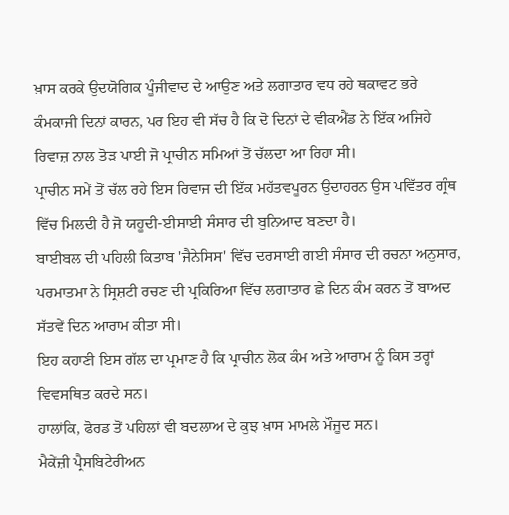ਖ਼ਾਸ ਕਰਕੇ ਉਦਯੋਗਿਕ ਪੂੰਜੀਵਾਦ ਦੇ ਆਉਣ ਅਤੇ ਲਗਾਤਾਰ ਵਧ ਰਹੇ ਥਕਾਵਟ ਭਰੇ ਕੰਮਕਾਜੀ ਦਿਨਾਂ ਕਾਰਨ, ਪਰ ਇਹ ਵੀ ਸੱਚ ਹੈ ਕਿ ਦੋ ਦਿਨਾਂ ਦੇ ਵੀਕਐਂਡ ਨੇ ਇੱਕ ਅਜਿਹੇ ਰਿਵਾਜ਼ ਨਾਲ ਤੋੜ ਪਾਈ ਜੋ ਪ੍ਰਾਚੀਨ ਸਮਿਆਂ ਤੋਂ ਚੱਲਦਾ ਆ ਰਿਹਾ ਸੀ।
ਪ੍ਰਾਚੀਨ ਸਮੇਂ ਤੋਂ ਚੱਲ ਰਹੇ ਇਸ ਰਿਵਾਜ ਦੀ ਇੱਕ ਮਹੱਤਵਪੂਰਨ ਉਦਾਹਰਨ ਉਸ ਪਵਿੱਤਰ ਗ੍ਰੰਥ ਵਿੱਚ ਮਿਲਦੀ ਹੈ ਜੋ ਯਹੂਦੀ-ਈਸਾਈ ਸੰਸਾਰ ਦੀ ਬੁਨਿਆਦ ਬਣਦਾ ਹੈ।
ਬਾਈਬਲ ਦੀ ਪਹਿਲੀ ਕਿਤਾਬ 'ਜੈਨੇਸਿਸ' ਵਿੱਚ ਦਰਸਾਈ ਗਈ ਸੰਸਾਰ ਦੀ ਰਚਨਾ ਅਨੁਸਾਰ, ਪਰਮਾਤਮਾ ਨੇ ਸ੍ਰਿਸ਼ਟੀ ਰਚਣ ਦੀ ਪ੍ਰਕਿਰਿਆ ਵਿੱਚ ਲਗਾਤਾਰ ਛੇ ਦਿਨ ਕੰਮ ਕਰਨ ਤੋਂ ਬਾਅਦ ਸੱਤਵੇਂ ਦਿਨ ਆਰਾਮ ਕੀਤਾ ਸੀ।
ਇਹ ਕਹਾਣੀ ਇਸ ਗੱਲ ਦਾ ਪ੍ਰਮਾਣ ਹੈ ਕਿ ਪ੍ਰਾਚੀਨ ਲੋਕ ਕੰਮ ਅਤੇ ਆਰਾਮ ਨੂੰ ਕਿਸ ਤਰ੍ਹਾਂ ਵਿਵਸਥਿਤ ਕਰਦੇ ਸਨ।
ਹਾਲਾਂਕਿ, ਫੋਰਡ ਤੋਂ ਪਹਿਲਾਂ ਵੀ ਬਦਲਾਅ ਦੇ ਕੁਝ ਖ਼ਾਸ ਮਾਮਲੇ ਮੌਜੂਦ ਸਨ।
ਮੈਕੇਂਜ਼ੀ ਪ੍ਰੈਸਬਿਟੇਰੀਅਨ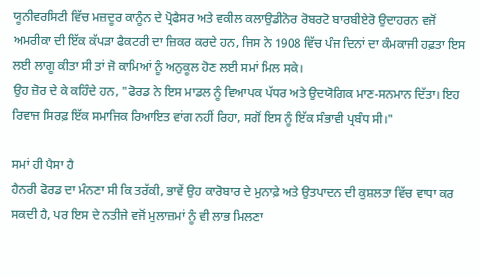ਯੂਨੀਵਰਸਿਟੀ ਵਿੱਚ ਮਜ਼ਦੂਰ ਕਾਨੂੰਨ ਦੇ ਪ੍ਰੋਫੈਸਰ ਅਤੇ ਵਕੀਲ ਕਲਾਉਡੀਨੋਰ ਰੋਬਰਟੋ ਬਾਰਬੀਏਰੋ ਉਦਾਹਰਨ ਵਜੋਂ ਅਮਰੀਕਾ ਦੀ ਇੱਕ ਕੱਪੜਾ ਫੈਕਟਰੀ ਦਾ ਜ਼ਿਕਰ ਕਰਦੇ ਹਨ, ਜਿਸ ਨੇ 1908 ਵਿੱਚ ਪੰਜ ਦਿਨਾਂ ਦਾ ਕੰਮਕਾਜੀ ਹਫ਼ਤਾ ਇਸ ਲਈ ਲਾਗੂ ਕੀਤਾ ਸੀ ਤਾਂ ਜੋ ਕਾਮਿਆਂ ਨੂੰ ਅਨੁਕੂਲ ਹੋਣ ਲਈ ਸਮਾਂ ਮਿਲ ਸਕੇ।
ਉਹ ਜ਼ੋਰ ਦੇ ਕੇ ਕਹਿੰਦੇ ਹਨ, "ਫੋਰਡ ਨੇ ਇਸ ਮਾਡਲ ਨੂੰ ਵਿਆਪਕ ਪੱਧਰ ਅਤੇ ਉਦਯੋਗਿਕ ਮਾਣ-ਸਨਮਾਨ ਦਿੱਤਾ। ਇਹ ਰਿਵਾਜ ਸਿਰਫ਼ ਇੱਕ ਸਮਾਜਿਕ ਰਿਆਇਤ ਵਾਂਗ ਨਹੀਂ ਰਿਹਾ, ਸਗੋਂ ਇਸ ਨੂੰ ਇੱਕ ਸੰਭਾਵੀ ਪ੍ਰਬੰਧ ਸੀ।"

ਸਮਾਂ ਹੀ ਪੈਸਾ ਹੈ
ਹੈਨਰੀ ਫੋਰਡ ਦਾ ਮੰਨਣਾ ਸੀ ਕਿ ਤਰੱਕੀ, ਭਾਵੇਂ ਉਹ ਕਾਰੋਬਾਰ ਦੇ ਮੁਨਾਫ਼ੇ ਅਤੇ ਉਤਪਾਦਨ ਦੀ ਕੁਸ਼ਲਤਾ ਵਿੱਚ ਵਾਧਾ ਕਰ ਸਕਦੀ ਹੈ, ਪਰ ਇਸ ਦੇ ਨਤੀਜੇ ਵਜੋਂ ਮੁਲਾਜ਼ਮਾਂ ਨੂੰ ਵੀ ਲਾਭ ਮਿਲਣਾ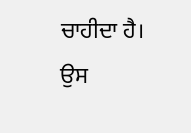ਚਾਹੀਦਾ ਹੈ।
ਉਸ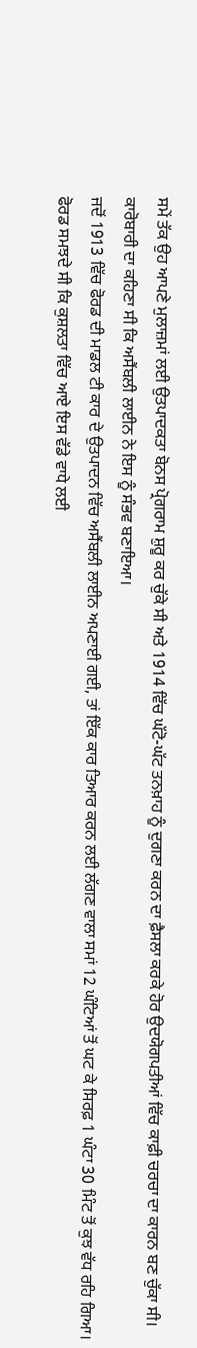ਸਮੇਂ ਤੱਕ ਉਹ ਆਪਣੇ ਮੁਲਾਜ਼ਮਾਂ ਲਈ ਉਤਪਾਦਕਤਾ ਬੋਨਸ ਪ੍ਰੋਗਰਾਮ ਸ਼ੁਰੂ ਕਰ ਚੁੱਕੇ ਸੀ ਅਤੇ 1914 ਵਿੱਚ ਘੱਟੋ-ਘੱਟ ਤਨਖ਼ਾਹ ਨੂੰ ਦੁਗਣਾ ਕਰਨ ਦਾ ਫ਼ੈਸਲਾ ਕਰਕੇ ਹੋਰ ਉਦਯੋਗਪਤੀਆਂ ਵਿੱਚ ਕਾਫ਼ੀ ਚਰਚਾ ਦਾ ਕਾਰਨ ਬਣ ਚੁੱਕਾ ਸੀ।
ਕਾਰੋਬਾਰੀ ਦਾ ਕਹਿਣਾ ਸੀ ਕਿ ਅਸੈਂਬਲੀ ਲਾਈਨ ਨੇ ਇਸ ਨੂੰ ਸੰਭਵ ਬਣਾਇਆ।
ਜਦੋਂ 1913 ਵਿੱਚ ਫੋਰਡ ਦੀ ਮਾਡਲ ਟੀ ਕਾਰ ਦੇ ਉਤਪਾਦਨ ਵਿੱਚ ਅਸੈਂਬਲੀ ਲਾਈਨ ਅਪਣਾਈ ਗਈ, ਤਾਂ ਇੱਕ ਕਾਰ ਤਿਆਰ ਕਰਨ ਲਈ ਲੱਗਣ ਵਾਲਾ ਸਮਾਂ 12 ਘੰਟਿਆਂ ਤੋਂ ਘਟ ਕੇ ਸਿਰਫ਼ 1 ਘੰਟਾ 30 ਮਿੰਟ ਤੋਂ ਕੁਝ ਵੱਧ ਰਹਿ ਗਿਆ।
ਫੋਰਡ ਸਮਝਦੇ ਸੀ ਕਿ ਕੁਸ਼ਲਤਾ ਵਿੱਚ ਆਏ ਇਸ ਵੱਡੇ ਵਾਧੇ ਲਈ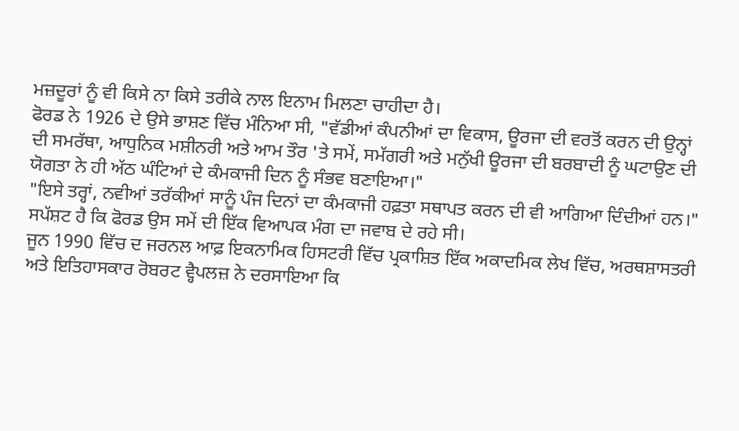ਮਜ਼ਦੂਰਾਂ ਨੂੰ ਵੀ ਕਿਸੇ ਨਾ ਕਿਸੇ ਤਰੀਕੇ ਨਾਲ ਇਨਾਮ ਮਿਲਣਾ ਚਾਹੀਦਾ ਹੈ।
ਫੋਰਡ ਨੇ 1926 ਦੇ ਉਸੇ ਭਾਸ਼ਣ ਵਿੱਚ ਮੰਨਿਆ ਸੀ, "ਵੱਡੀਆਂ ਕੰਪਨੀਆਂ ਦਾ ਵਿਕਾਸ, ਊਰਜਾ ਦੀ ਵਰਤੋਂ ਕਰਨ ਦੀ ਉਨ੍ਹਾਂ ਦੀ ਸਮਰੱਥਾ, ਆਧੁਨਿਕ ਮਸ਼ੀਨਰੀ ਅਤੇ ਆਮ ਤੌਰ 'ਤੇ ਸਮੇਂ, ਸਮੱਗਰੀ ਅਤੇ ਮਨੁੱਖੀ ਊਰਜਾ ਦੀ ਬਰਬਾਦੀ ਨੂੰ ਘਟਾਉਣ ਦੀ ਯੋਗਤਾ ਨੇ ਹੀ ਅੱਠ ਘੰਟਿਆਂ ਦੇ ਕੰਮਕਾਜੀ ਦਿਨ ਨੂੰ ਸੰਭਵ ਬਣਾਇਆ।"
"ਇਸੇ ਤਰ੍ਹਾਂ, ਨਵੀਆਂ ਤਰੱਕੀਆਂ ਸਾਨੂੰ ਪੰਜ ਦਿਨਾਂ ਦਾ ਕੰਮਕਾਜੀ ਹਫ਼ਤਾ ਸਥਾਪਤ ਕਰਨ ਦੀ ਵੀ ਆਗਿਆ ਦਿੰਦੀਆਂ ਹਨ।"
ਸਪੱਸ਼ਟ ਹੈ ਕਿ ਫੋਰਡ ਉਸ ਸਮੇਂ ਦੀ ਇੱਕ ਵਿਆਪਕ ਮੰਗ ਦਾ ਜਵਾਬ ਦੇ ਰਹੇ ਸੀ।
ਜੂਨ 1990 ਵਿੱਚ ਦ ਜਰਨਲ ਆਫ਼ ਇਕਨਾਮਿਕ ਹਿਸਟਰੀ ਵਿੱਚ ਪ੍ਰਕਾਸ਼ਿਤ ਇੱਕ ਅਕਾਦਮਿਕ ਲੇਖ ਵਿੱਚ, ਅਰਥਸ਼ਾਸਤਰੀ ਅਤੇ ਇਤਿਹਾਸਕਾਰ ਰੋਬਰਟ ਵ੍ਹੈਪਲਜ਼ ਨੇ ਦਰਸਾਇਆ ਕਿ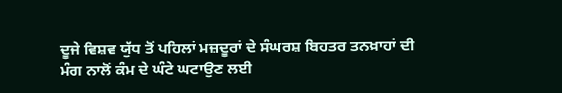ਦੂਜੇ ਵਿਸ਼ਵ ਯੁੱਧ ਤੋਂ ਪਹਿਲਾਂ ਮਜ਼ਦੂਰਾਂ ਦੇ ਸੰਘਰਸ਼ ਬਿਹਤਰ ਤਨਖ਼ਾਹਾਂ ਦੀ ਮੰਗ ਨਾਲੋਂ ਕੰਮ ਦੇ ਘੰਟੇ ਘਟਾਉਣ ਲਈ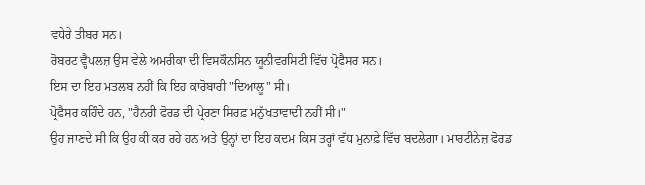ਵਧੇਰੇ ਤੀਬਰ ਸਨ।
ਰੋਬਰਟ ਵ੍ਹੈਪਲਜ਼ ਉਸ ਵੇਲੇ ਅਮਰੀਕਾ ਦੀ ਵਿਸਕੌਨਸਿਨ ਯੂਨੀਵਰਸਿਟੀ ਵਿੱਚ ਪ੍ਰੋਫੈਸਰ ਸਨ।
ਇਸ ਦਾ ਇਹ ਮਤਲਬ ਨਹੀਂ ਕਿ ਇਹ ਕਾਰੋਬਾਰੀ "ਦਿਆਲੂ" ਸੀ।
ਪ੍ਰੋਫੈਸਰ ਕਹਿੰਦੇ ਹਨ, "ਹੈਨਰੀ ਫੋਰਡ ਦੀ ਪ੍ਰੇਰਣਾ ਸਿਰਫ਼ ਮਨੁੱਖਤਾਵਾਦੀ ਨਹੀਂ ਸੀ।"
ਉਹ ਜਾਣਦੇ ਸੀ ਕਿ ਉਹ ਕੀ ਕਰ ਰਹੇ ਹਨ ਅਤੇ ਉਨ੍ਹਾਂ ਦਾ ਇਹ ਕਦਮ ਕਿਸ ਤਰ੍ਹਾਂ ਵੱਧ ਮੁਨਾਫ਼ੇ ਵਿੱਚ ਬਦਲੇਗਾ। ਮਾਰਟੀਨੇਜ਼ ਫੋਰਡ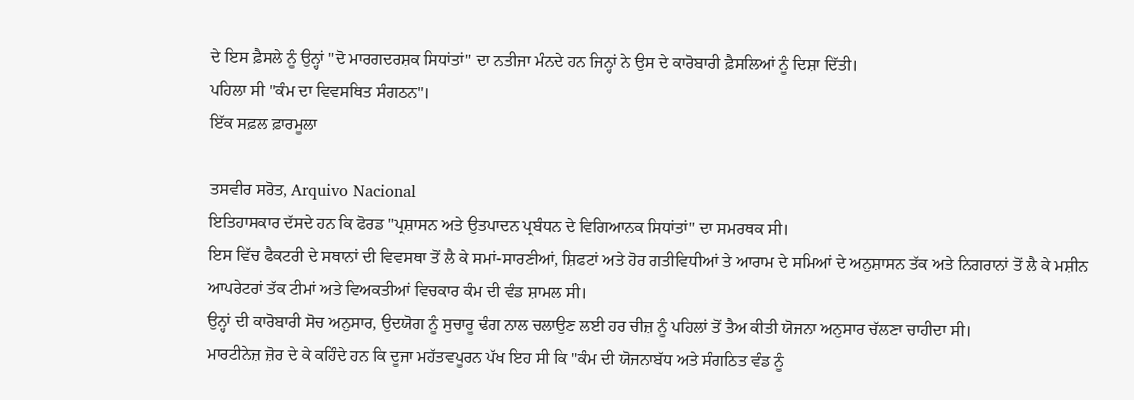ਦੇ ਇਸ ਫ਼ੈਸਲੇ ਨੂੰ ਉਨ੍ਹਾਂ "ਦੋ ਮਾਰਗਦਰਸ਼ਕ ਸਿਧਾਂਤਾਂ" ਦਾ ਨਤੀਜਾ ਮੰਨਦੇ ਹਨ ਜਿਨ੍ਹਾਂ ਨੇ ਉਸ ਦੇ ਕਾਰੋਬਾਰੀ ਫ਼ੈਸਲਿਆਂ ਨੂੰ ਦਿਸ਼ਾ ਦਿੱਤੀ।
ਪਹਿਲਾ ਸੀ "ਕੰਮ ਦਾ ਵਿਵਸਥਿਤ ਸੰਗਠਨ"।
ਇੱਕ ਸਫ਼ਲ ਫ਼ਾਰਮੂਲਾ

ਤਸਵੀਰ ਸਰੋਤ, Arquivo Nacional
ਇਤਿਹਾਸਕਾਰ ਦੱਸਦੇ ਹਨ ਕਿ ਫੋਰਡ "ਪ੍ਰਸ਼ਾਸਨ ਅਤੇ ਉਤਪਾਦਨ ਪ੍ਰਬੰਧਨ ਦੇ ਵਿਗਿਆਨਕ ਸਿਧਾਂਤਾਂ" ਦਾ ਸਮਰਥਕ ਸੀ।
ਇਸ ਵਿੱਚ ਫੈਕਟਰੀ ਦੇ ਸਥਾਨਾਂ ਦੀ ਵਿਵਸਥਾ ਤੋਂ ਲੈ ਕੇ ਸਮਾਂ-ਸਾਰਣੀਆਂ, ਸ਼ਿਫਟਾਂ ਅਤੇ ਹੋਰ ਗਤੀਵਿਧੀਆਂ ਤੇ ਆਰਾਮ ਦੇ ਸਮਿਆਂ ਦੇ ਅਨੁਸ਼ਾਸਨ ਤੱਕ ਅਤੇ ਨਿਗਰਾਨਾਂ ਤੋਂ ਲੈ ਕੇ ਮਸ਼ੀਨ ਆਪਰੇਟਰਾਂ ਤੱਕ ਟੀਮਾਂ ਅਤੇ ਵਿਅਕਤੀਆਂ ਵਿਚਕਾਰ ਕੰਮ ਦੀ ਵੰਡ ਸ਼ਾਮਲ ਸੀ।
ਉਨ੍ਹਾਂ ਦੀ ਕਾਰੋਬਾਰੀ ਸੋਚ ਅਨੁਸਾਰ, ਉਦਯੋਗ ਨੂੰ ਸੁਚਾਰੂ ਢੰਗ ਨਾਲ ਚਲਾਉਣ ਲਈ ਹਰ ਚੀਜ਼ ਨੂੰ ਪਹਿਲਾਂ ਤੋਂ ਤੈਅ ਕੀਤੀ ਯੋਜਨਾ ਅਨੁਸਾਰ ਚੱਲਣਾ ਚਾਹੀਦਾ ਸੀ।
ਮਾਰਟੀਨੇਜ਼ ਜ਼ੋਰ ਦੇ ਕੇ ਕਹਿੰਦੇ ਹਨ ਕਿ ਦੂਜਾ ਮਹੱਤਵਪੂਰਨ ਪੱਖ ਇਹ ਸੀ ਕਿ "ਕੰਮ ਦੀ ਯੋਜਨਾਬੱਧ ਅਤੇ ਸੰਗਠਿਤ ਵੰਡ ਨੂੰ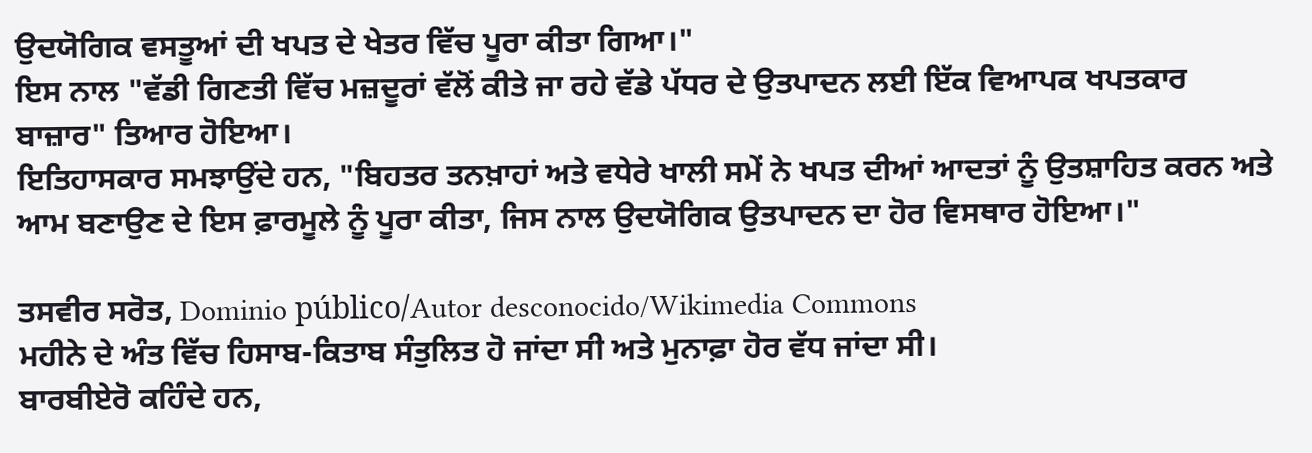ਉਦਯੋਗਿਕ ਵਸਤੂਆਂ ਦੀ ਖਪਤ ਦੇ ਖੇਤਰ ਵਿੱਚ ਪੂਰਾ ਕੀਤਾ ਗਿਆ।"
ਇਸ ਨਾਲ "ਵੱਡੀ ਗਿਣਤੀ ਵਿੱਚ ਮਜ਼ਦੂਰਾਂ ਵੱਲੋਂ ਕੀਤੇ ਜਾ ਰਹੇ ਵੱਡੇ ਪੱਧਰ ਦੇ ਉਤਪਾਦਨ ਲਈ ਇੱਕ ਵਿਆਪਕ ਖਪਤਕਾਰ ਬਾਜ਼ਾਰ" ਤਿਆਰ ਹੋਇਆ।
ਇਤਿਹਾਸਕਾਰ ਸਮਝਾਉਂਦੇ ਹਨ, "ਬਿਹਤਰ ਤਨਖ਼ਾਹਾਂ ਅਤੇ ਵਧੇਰੇ ਖਾਲੀ ਸਮੇਂ ਨੇ ਖਪਤ ਦੀਆਂ ਆਦਤਾਂ ਨੂੰ ਉਤਸ਼ਾਹਿਤ ਕਰਨ ਅਤੇ ਆਮ ਬਣਾਉਣ ਦੇ ਇਸ ਫ਼ਾਰਮੂਲੇ ਨੂੰ ਪੂਰਾ ਕੀਤਾ, ਜਿਸ ਨਾਲ ਉਦਯੋਗਿਕ ਉਤਪਾਦਨ ਦਾ ਹੋਰ ਵਿਸਥਾਰ ਹੋਇਆ।"

ਤਸਵੀਰ ਸਰੋਤ, Dominio público/Autor desconocido/Wikimedia Commons
ਮਹੀਨੇ ਦੇ ਅੰਤ ਵਿੱਚ ਹਿਸਾਬ-ਕਿਤਾਬ ਸੰਤੁਲਿਤ ਹੋ ਜਾਂਦਾ ਸੀ ਅਤੇ ਮੁਨਾਫ਼ਾ ਹੋਰ ਵੱਧ ਜਾਂਦਾ ਸੀ।
ਬਾਰਬੀਏਰੋ ਕਹਿੰਦੇ ਹਨ,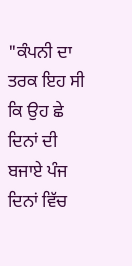"ਕੰਪਨੀ ਦਾ ਤਰਕ ਇਹ ਸੀ ਕਿ ਉਹ ਛੇ ਦਿਨਾਂ ਦੀ ਬਜਾਏ ਪੰਜ ਦਿਨਾਂ ਵਿੱਚ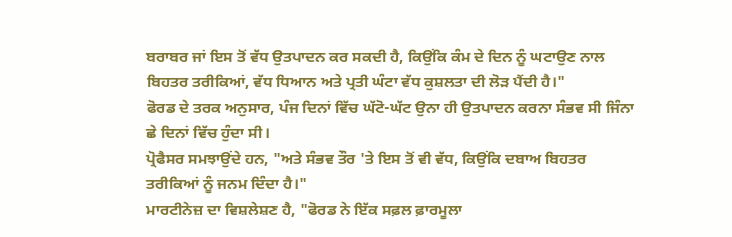ਬਰਾਬਰ ਜਾਂ ਇਸ ਤੋਂ ਵੱਧ ਉਤਪਾਦਨ ਕਰ ਸਕਦੀ ਹੈ, ਕਿਉਂਕਿ ਕੰਮ ਦੇ ਦਿਨ ਨੂੰ ਘਟਾਉਣ ਨਾਲ ਬਿਹਤਰ ਤਰੀਕਿਆਂ, ਵੱਧ ਧਿਆਨ ਅਤੇ ਪ੍ਰਤੀ ਘੰਟਾ ਵੱਧ ਕੁਸ਼ਲਤਾ ਦੀ ਲੋੜ ਪੈਂਦੀ ਹੈ।"
ਫੋਰਡ ਦੇ ਤਰਕ ਅਨੁਸਾਰ, ਪੰਜ ਦਿਨਾਂ ਵਿੱਚ ਘੱਟੋ-ਘੱਟ ਉਨਾ ਹੀ ਉਤਪਾਦਨ ਕਰਨਾ ਸੰਭਵ ਸੀ ਜਿੰਨਾ ਛੇ ਦਿਨਾਂ ਵਿੱਚ ਹੁੰਦਾ ਸੀ।
ਪ੍ਰੋਫੈਸਰ ਸਮਝਾਉਂਦੇ ਹਨ, "ਅਤੇ ਸੰਭਵ ਤੌਰ 'ਤੇ ਇਸ ਤੋਂ ਵੀ ਵੱਧ, ਕਿਉਂਕਿ ਦਬਾਅ ਬਿਹਤਰ ਤਰੀਕਿਆਂ ਨੂੰ ਜਨਮ ਦਿੰਦਾ ਹੈ।"
ਮਾਰਟੀਨੇਜ਼ ਦਾ ਵਿਸ਼ਲੇਸ਼ਣ ਹੈ, "ਫੋਰਡ ਨੇ ਇੱਕ ਸਫ਼ਲ ਫ਼ਾਰਮੂਲਾ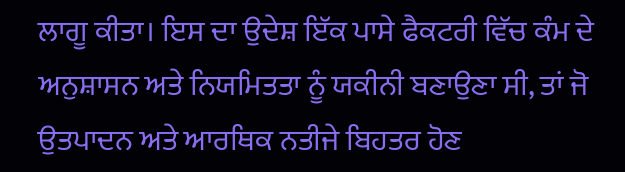ਲਾਗੂ ਕੀਤਾ। ਇਸ ਦਾ ਉਦੇਸ਼ ਇੱਕ ਪਾਸੇ ਫੈਕਟਰੀ ਵਿੱਚ ਕੰਮ ਦੇ ਅਨੁਸ਼ਾਸਨ ਅਤੇ ਨਿਯਮਿਤਤਾ ਨੂੰ ਯਕੀਨੀ ਬਣਾਉਣਾ ਸੀ, ਤਾਂ ਜੋ ਉਤਪਾਦਨ ਅਤੇ ਆਰਥਿਕ ਨਤੀਜੇ ਬਿਹਤਰ ਹੋਣ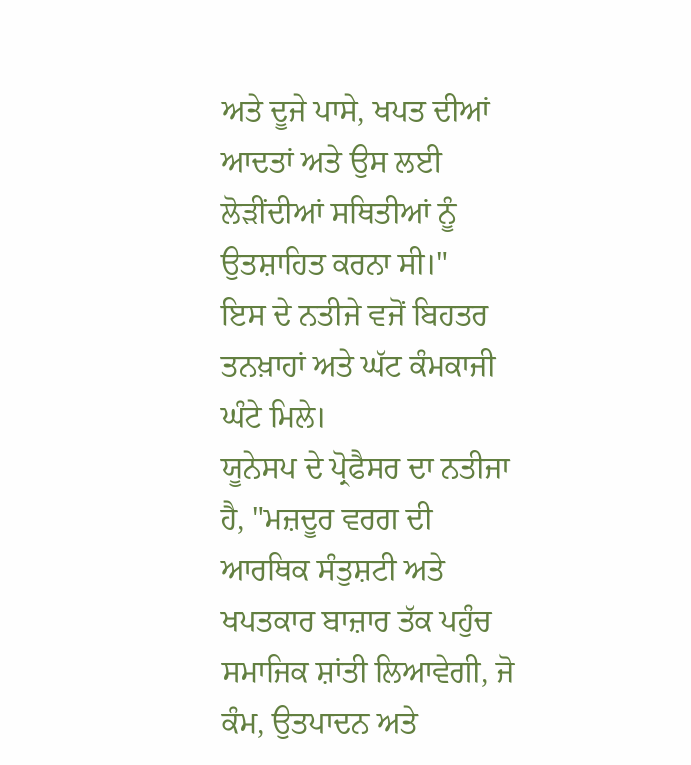ਅਤੇ ਦੂਜੇ ਪਾਸੇ, ਖਪਤ ਦੀਆਂ ਆਦਤਾਂ ਅਤੇ ਉਸ ਲਈ ਲੋੜੀਂਦੀਆਂ ਸਥਿਤੀਆਂ ਨੂੰ ਉਤਸ਼ਾਹਿਤ ਕਰਨਾ ਸੀ।"
ਇਸ ਦੇ ਨਤੀਜੇ ਵਜੋਂ ਬਿਹਤਰ ਤਨਖ਼ਾਹਾਂ ਅਤੇ ਘੱਟ ਕੰਮਕਾਜੀ ਘੰਟੇ ਮਿਲੇ।
ਯੂਨੇਸਪ ਦੇ ਪ੍ਰੋਫੈਸਰ ਦਾ ਨਤੀਜਾ ਹੈ, "ਮਜ਼ਦੂਰ ਵਰਗ ਦੀ ਆਰਥਿਕ ਸੰਤੁਸ਼ਟੀ ਅਤੇ ਖਪਤਕਾਰ ਬਾਜ਼ਾਰ ਤੱਕ ਪਹੁੰਚ ਸਮਾਜਿਕ ਸ਼ਾਂਤੀ ਲਿਆਵੇਗੀ, ਜੋ ਕੰਮ, ਉਤਪਾਦਨ ਅਤੇ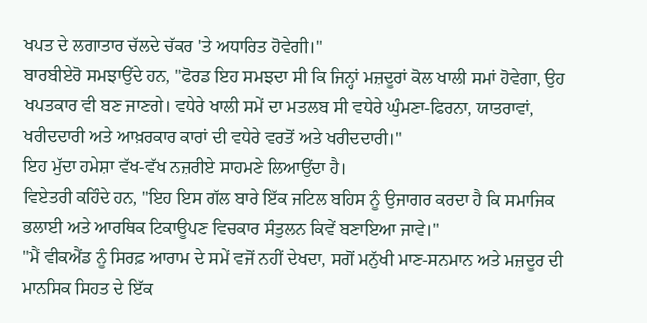ਖਪਤ ਦੇ ਲਗਾਤਾਰ ਚੱਲਦੇ ਚੱਕਰ 'ਤੇ ਅਧਾਰਿਤ ਹੋਵੇਗੀ।"
ਬਾਰਬੀਏਰੋ ਸਮਝਾਉਂਦੇ ਹਨ, "ਫੋਰਡ ਇਹ ਸਮਝਦਾ ਸੀ ਕਿ ਜਿਨ੍ਹਾਂ ਮਜ਼ਦੂਰਾਂ ਕੋਲ ਖਾਲੀ ਸਮਾਂ ਹੋਵੇਗਾ, ਉਹ ਖਪਤਕਾਰ ਵੀ ਬਣ ਜਾਣਗੇ। ਵਧੇਰੇ ਖਾਲੀ ਸਮੇਂ ਦਾ ਮਤਲਬ ਸੀ ਵਧੇਰੇ ਘੁੰਮਣਾ-ਫਿਰਨਾ, ਯਾਤਰਾਵਾਂ, ਖਰੀਦਦਾਰੀ ਅਤੇ ਆਖ਼ਰਕਾਰ ਕਾਰਾਂ ਦੀ ਵਧੇਰੇ ਵਰਤੋਂ ਅਤੇ ਖਰੀਦਦਾਰੀ।"
ਇਹ ਮੁੱਦਾ ਹਮੇਸ਼ਾ ਵੱਖ-ਵੱਖ ਨਜ਼ਰੀਏ ਸਾਹਮਣੇ ਲਿਆਉਂਦਾ ਹੈ।
ਵਿਏਤਰੀ ਕਹਿੰਦੇ ਹਨ, "ਇਹ ਇਸ ਗੱਲ ਬਾਰੇ ਇੱਕ ਜਟਿਲ ਬਹਿਸ ਨੂੰ ਉਜਾਗਰ ਕਰਦਾ ਹੈ ਕਿ ਸਮਾਜਿਕ ਭਲਾਈ ਅਤੇ ਆਰਥਿਕ ਟਿਕਾਊਪਣ ਵਿਚਕਾਰ ਸੰਤੁਲਨ ਕਿਵੇਂ ਬਣਾਇਆ ਜਾਵੇ।"
"ਮੈਂ ਵੀਕਐਂਡ ਨੂੰ ਸਿਰਫ਼ ਆਰਾਮ ਦੇ ਸਮੇਂ ਵਜੋਂ ਨਹੀਂ ਦੇਖਦਾ, ਸਗੋਂ ਮਨੁੱਖੀ ਮਾਣ-ਸਨਮਾਨ ਅਤੇ ਮਜ਼ਦੂਰ ਦੀ ਮਾਨਸਿਕ ਸਿਹਤ ਦੇ ਇੱਕ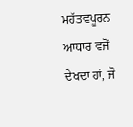ਮਹੱਤਵਪੂਰਨ ਆਧਾਰ ਵਜੋਂ ਦੇਖਦਾ ਹਾਂ, ਜੋ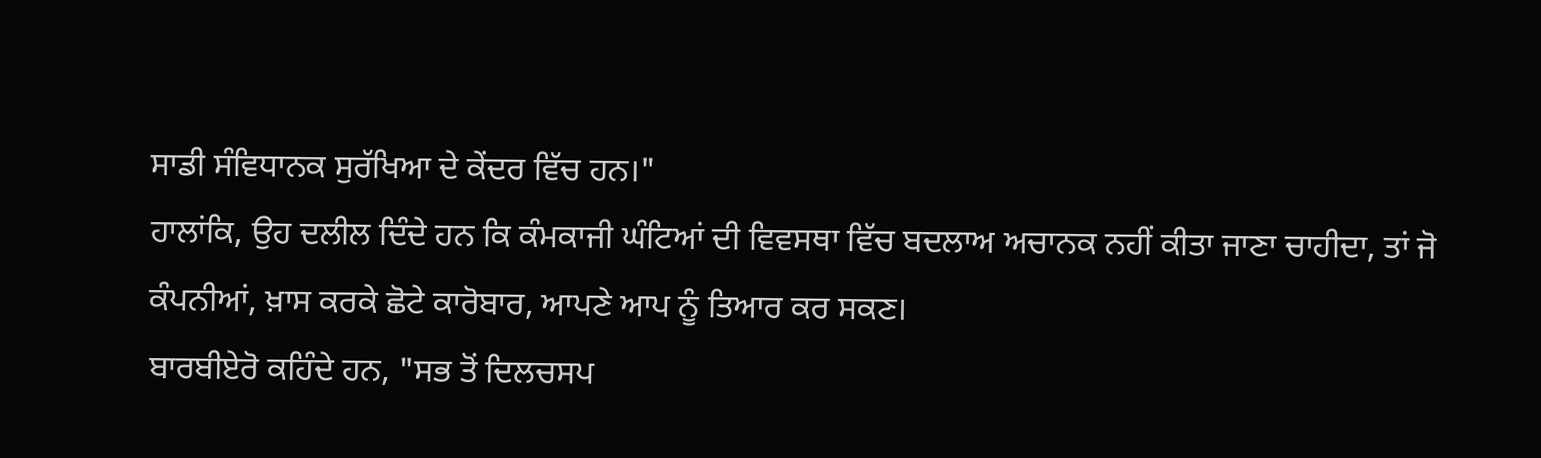ਸਾਡੀ ਸੰਵਿਧਾਨਕ ਸੁਰੱਖਿਆ ਦੇ ਕੇਂਦਰ ਵਿੱਚ ਹਨ।"
ਹਾਲਾਂਕਿ, ਉਹ ਦਲੀਲ ਦਿੰਦੇ ਹਨ ਕਿ ਕੰਮਕਾਜੀ ਘੰਟਿਆਂ ਦੀ ਵਿਵਸਥਾ ਵਿੱਚ ਬਦਲਾਅ ਅਚਾਨਕ ਨਹੀਂ ਕੀਤਾ ਜਾਣਾ ਚਾਹੀਦਾ, ਤਾਂ ਜੋ ਕੰਪਨੀਆਂ, ਖ਼ਾਸ ਕਰਕੇ ਛੋਟੇ ਕਾਰੋਬਾਰ, ਆਪਣੇ ਆਪ ਨੂੰ ਤਿਆਰ ਕਰ ਸਕਣ।
ਬਾਰਬੀਏਰੋ ਕਹਿੰਦੇ ਹਨ, "ਸਭ ਤੋਂ ਦਿਲਚਸਪ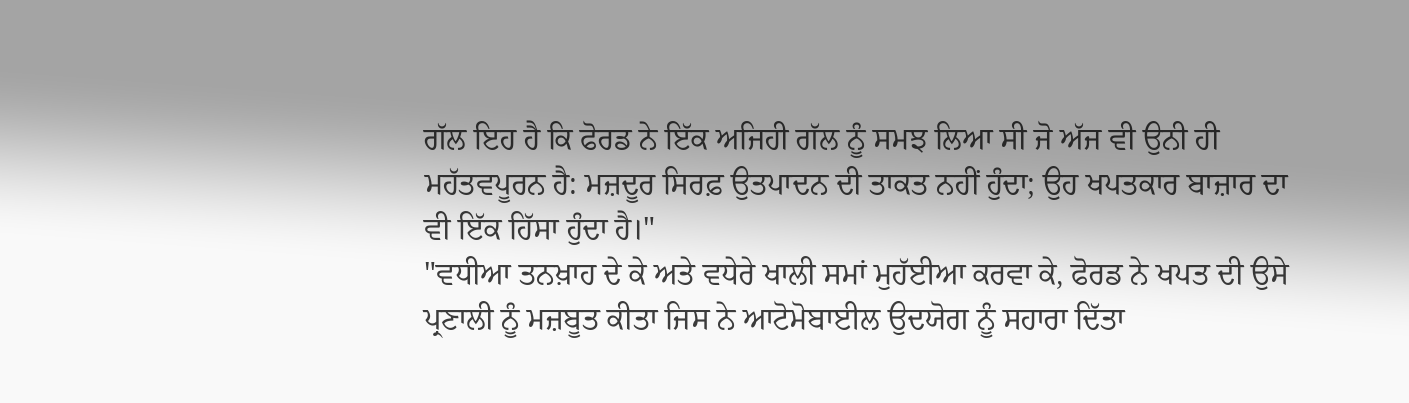ਗੱਲ ਇਹ ਹੈ ਕਿ ਫੋਰਡ ਨੇ ਇੱਕ ਅਜਿਹੀ ਗੱਲ ਨੂੰ ਸਮਝ ਲਿਆ ਸੀ ਜੋ ਅੱਜ ਵੀ ਉਨੀ ਹੀ ਮਹੱਤਵਪੂਰਨ ਹੈ: ਮਜ਼ਦੂਰ ਸਿਰਫ਼ ਉਤਪਾਦਨ ਦੀ ਤਾਕਤ ਨਹੀਂ ਹੁੰਦਾ; ਉਹ ਖਪਤਕਾਰ ਬਾਜ਼ਾਰ ਦਾ ਵੀ ਇੱਕ ਹਿੱਸਾ ਹੁੰਦਾ ਹੈ।"
"ਵਧੀਆ ਤਨਖ਼ਾਹ ਦੇ ਕੇ ਅਤੇ ਵਧੇਰੇ ਖਾਲੀ ਸਮਾਂ ਮੁਹੱਈਆ ਕਰਵਾ ਕੇ, ਫੋਰਡ ਨੇ ਖਪਤ ਦੀ ਉਸੇ ਪ੍ਰਣਾਲੀ ਨੂੰ ਮਜ਼ਬੂਤ ਕੀਤਾ ਜਿਸ ਨੇ ਆਟੋਮੋਬਾਈਲ ਉਦਯੋਗ ਨੂੰ ਸਹਾਰਾ ਦਿੱਤਾ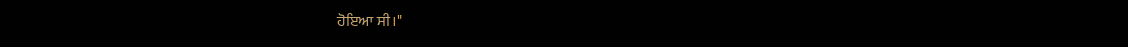ਹੋਇਆ ਸੀ।"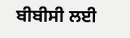ਬੀਬੀਸੀ ਲਈ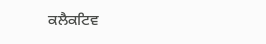ਕਲੈਕਟਿਵ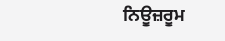ਨਿਊਜ਼ਰੂਮ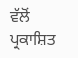ਵੱਲੋਂ ਪ੍ਰਕਾਸ਼ਿਤ